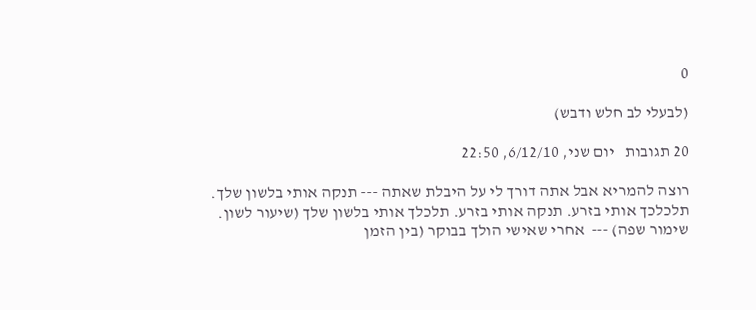0

(לבעלי לב חלש ודבש)

20 תגובות   יום שני, 6/12/10, 22:50

רוצה להמריא אבל אתה דורך לי על היבלת שאתה --- תנקה אותי בלשון שלך. תלכלכך אותי בזרע. תנקה אותי בזרע. תלכלך אותי בלשון שלך (שיעור לשון. שימור שפה) ---  אחרי שאישי הולך בבוקר (בין הזמן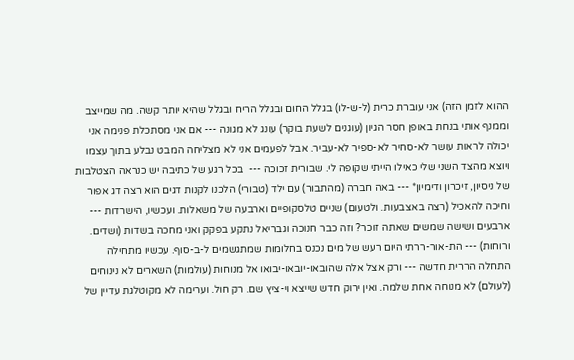ההוא לזמן הזה) אני עוברת כרית (ל-ש-לו) בגלל החום ובגלל הריח ובגלל שהיא יותר קשה. מה שמייצב וממנף אותי בנחת באופן חסר הגיון (עוגנים לשעת בוקר) עונג לא מגונה --- אם אני מסתכלת פנימה אני יכולה לראות עושר לא-סחיר לא-ספיר לא-עביר. אבל לפעמים אני לא מצליחה המבט נבלע בתוך עצמו ויוצא מהצד השני שלי כאילו הייתי שקופה לי. שבורית זכוכה ---  בכל רגע של כתיבה יש כנראה הצטלבות של ניסיון, זיכרון ודימיון* --- באה חברה (מהתבור) עם ילד (טבורי) הלכנו לקנות דגים הוא רצה דג אפור וחיכה להאכיל (רצה באצבעות. ולטעום) שניים טלסקופיים וארבעה של משאלות. ועכשיו, הישרדות --- ארבעים ושישה שמשים שאתה זוכר? וזה כבר חנוכה וגבריאל נתקע בפקק ואני מחכה בשדות (ושדים. ורוחות) --- הת-אור-ררתי היום רעש של מים נכנס בחלומות שמתגשמים ל-ב-סוף. עכשיו מתחילה התחלה הררית חדשה --- ורק אצל אלה שהובאו-יובאו-יבואו אל מנוחות (עולמות) השארים לא נינוחים (לעולם) לא מנוחה אחת שלמה. ואין ירוק חדש שייצא וי-ציץ שם. רק חול. וערימה לא מקוטלגת עדיין של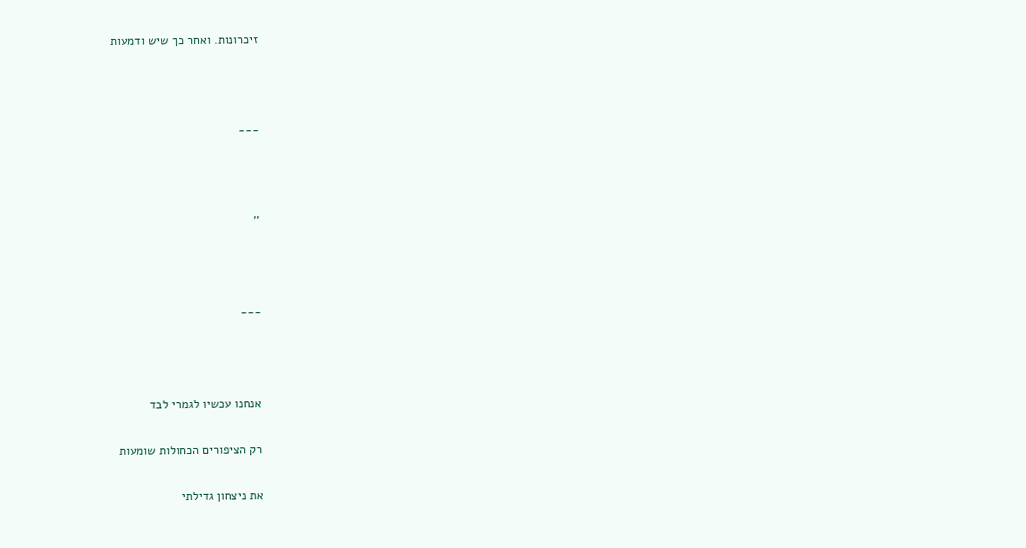זיכרונות. ואחר כך שיש ודמעות



---



''



---



אנחנו עכשיו לגמרי לבד

רק הציפורים הכחולות שומעות

את ניצחון גדילתי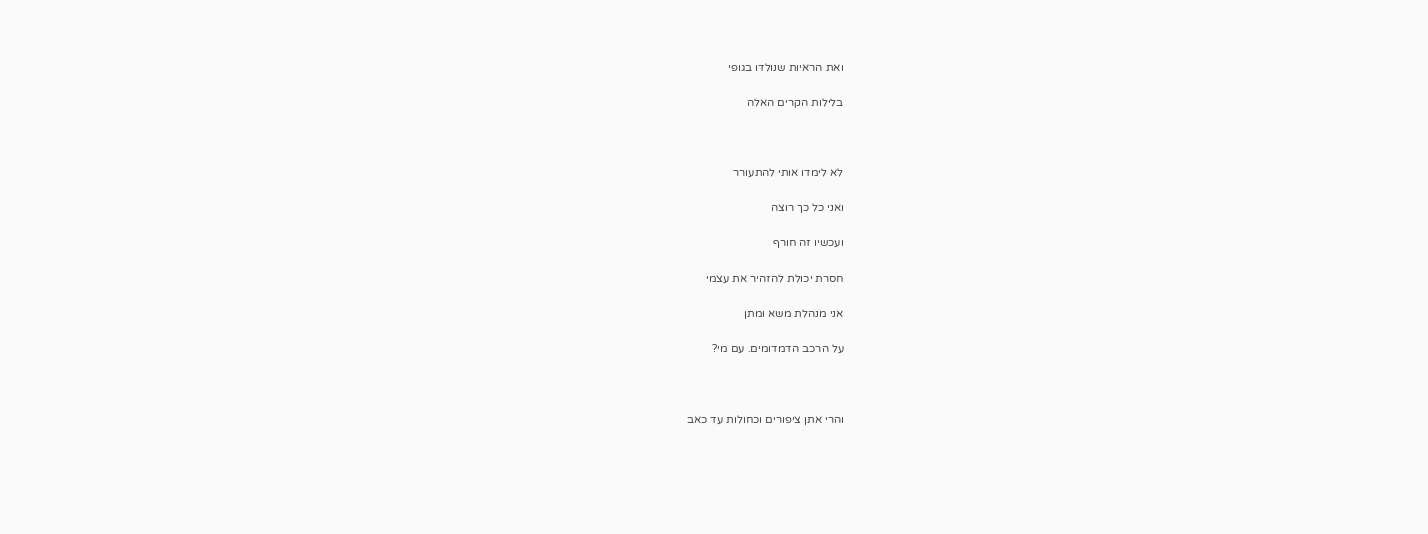ואת הראיות שנולדו בגופי

בלילות הקרים האלה



לא לימדו אותי להתעורר

ואני כל כך רוצה

ועכשיו זה חורף

חסרת יכולת להזהיר את עצמי

אני מנהלת משא ומתן

על הרכב הדמדומים. עם מי?



והרי אתן ציפורים וכחולות עד כאב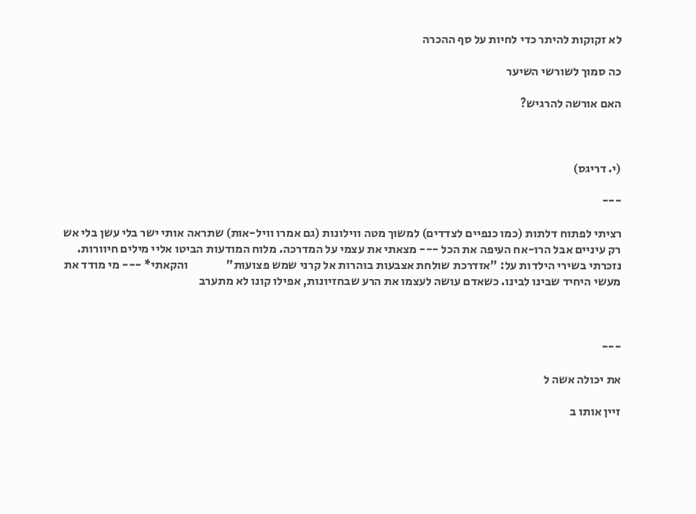לא זקוקות להיתר כדי לחיות על סף ההכרה

כה סמוך לשורשי השיער

האם אורשה להרגיש?



(י. דריגס)

---

רציתי לפתוח דלתות (כמו כנפיים לצדדים) למשוך מטה ווילונות (גם אמרו וויל-אות) שתראה אותי ישר בלי עשן בלי אש רק עיניים אבל הרו-אח העיפה את הכל --- מצאתי את עצמי על המדרכה. מלוח המודעות הביטו אליי מילים חיוורות. נזכרתי בשירי הילדות על: "אזדרכת שולחת אצבעות בוהרות אל קרני שמש פצועות"                והקאתי* --- מי מודד את מעשי היחיד שבינו לבינו. כשאדם עושה לעצמו את הרע שבחזיונות, אפילו קונו לא מתערב



---

את יכולה אשה ל

זיין אותו ב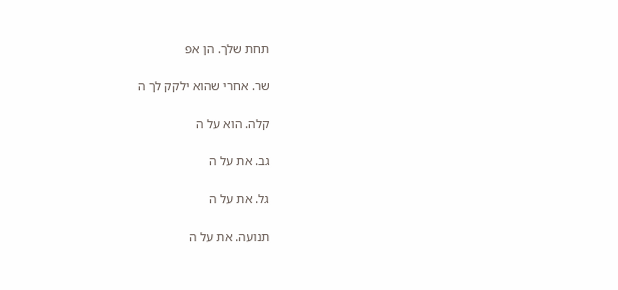תחת שלך. הן אפ

שר. אחרי שהוא ילקק לך ה

קלה. הוא על ה

גב. את על ה

גל. את על ה

תנועה. את על ה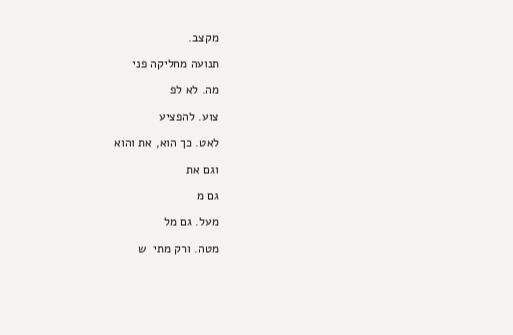מקצב.

תנועה מחליקה פני

מה. לא לפ

צוע. להפציע

לאט. כך הוא, את והוא

וגם את

גם מ

מעל. גם מל

מטה. ורק מתי  ש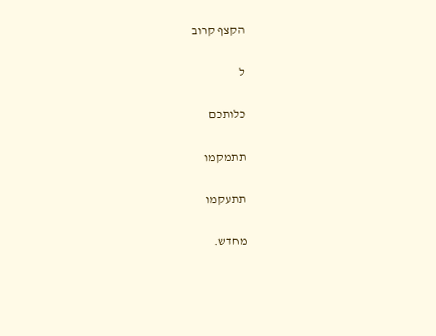הקצף קרוב

ל

כלותכם

תתמקמו

תתעקמו

מחדש.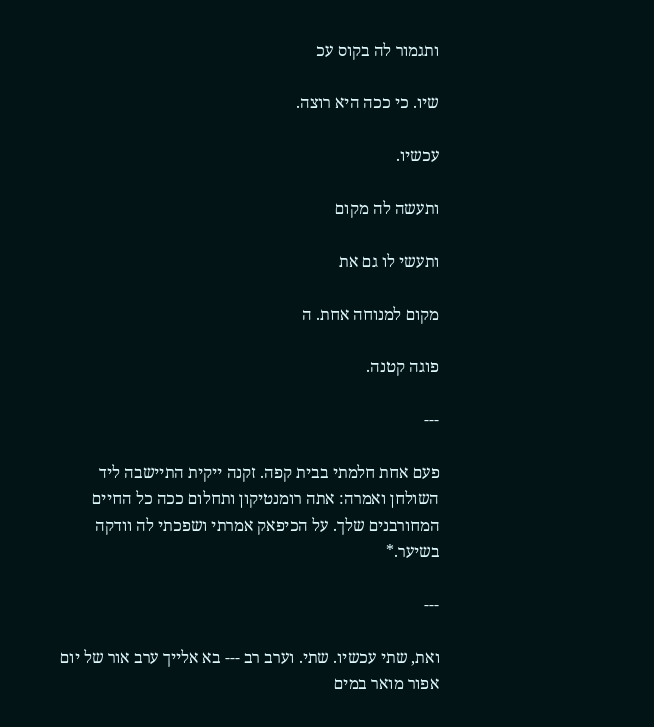ותגמור לה בקוס עכ

שיו. כי ככה היא רוצה.

עכשיו.

ותעשה לה מקום

ותעשי לו גם את

מקום למנוחה אחת. ה

פוגה קטנה.

---

פעם אחת חלמתי בבית קפה. זקנה ייקית התיישבה ליד השולחן ואמרה: אתה רומנטיקון ותחלום ככה כל החיים המחורבנים שלך. על הכיפאק אמרתי ושפכתי לה וודקה בשיער.*

---

ואת, שתי עכשיו. שתי. וערב רב --- בא אלייך ערב אור של יום אפור מואר במים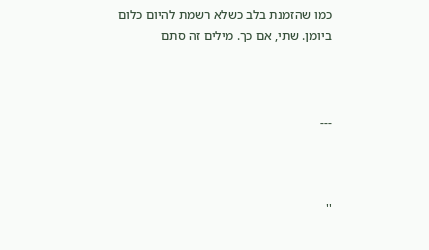כמו שהזמנת בלב כשלא רשמת להיום כלום ביומן. שתי, אם כך. מילים זה סתם



---



''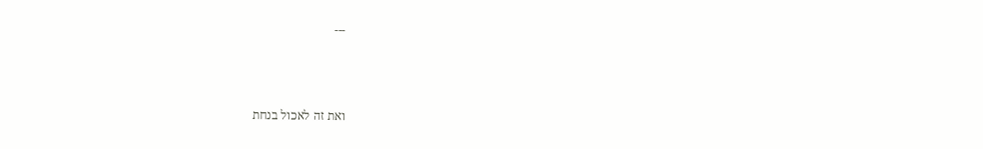---



ואת זה לאכול בנחת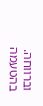וברווחה. בהטעמה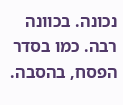נכונה. בכוונה רבה. כמו בסדר הפסח, בהסבה.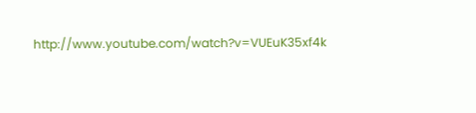http://www.youtube.com/watch?v=VUEuK35xf4k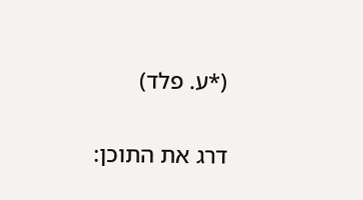(*ע. פלד)

דרג את התוכן: